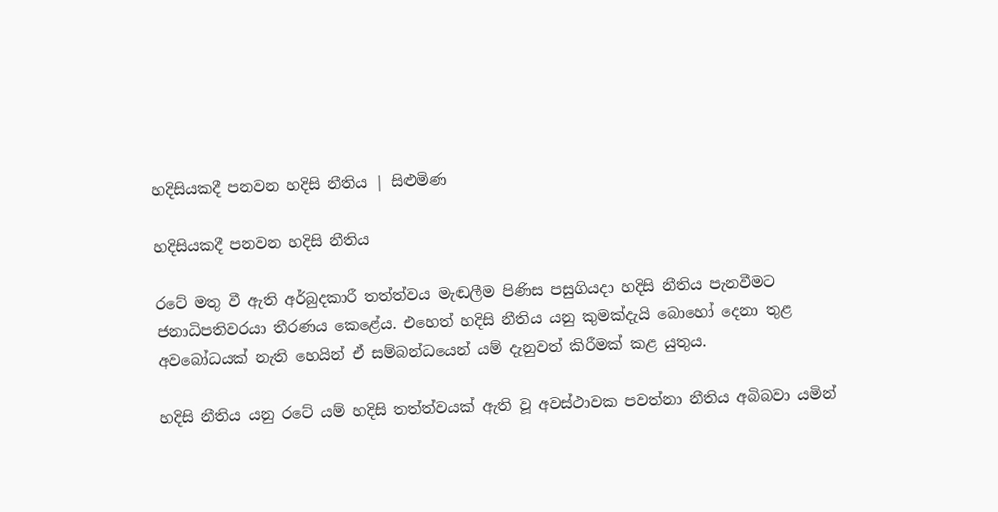හදිසියකදී පනවන හදිසි නීතිය | සිළුමිණ

හදිසියකදී පනවන හදිසි නීතිය

රටේ මතු වී ඇති අර්බුදකාරී තත්ත්වය මැඬලීම පිණිස පසුගියදා හදිසි නීතිය පැනවීමට ජනාධිපතිවරයා තීරණය කෙළේය. එහෙත් හදිසි නීතිය යනු කුමක්දැයි බොහෝ දෙනා තුළ අවබෝධයක් නැති හෙයින් ඒ සම්බන්ධයෙන් යම් දැනුවත් කිරීමක් කළ යුතුය.

හදිසි නීතිය යනු රටේ යම් හදිසි තත්ත්වයක් ඇති වූ අවස්ථාවක පවත්නා නීතිය අබිබවා යමින්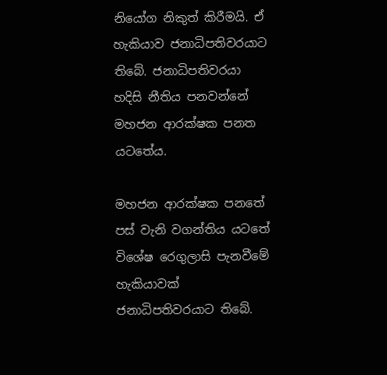නියෝග නිකුත් කිරීමයි. ඒ හැකියාව ජනාධිපතිවරයාට තිබේ. ජනාධිපතිවරයා හදිසි නීතිය පනවන්නේ මහජන ආරක්ෂක පනත යටතේය.

මහජන ආරක්ෂක පනතේ පස් වැනි වගන්තිය යටතේ විශේෂ රෙගුලාසි පැනවීමේ හැකියාවක් ජනාධිපතිවරයාට තිබේ.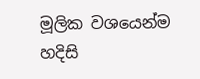මූලික වශයෙන්ම හදිසි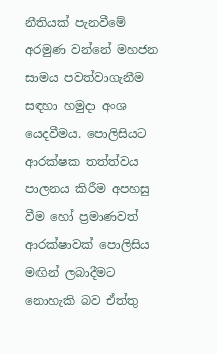නීතියක් පැනවීමේ අරමුණ වන්නේ මහජන සාමය පවත්වාගැනීම සඳහා හමුදා අංශ යෙදවීමය. පොලිසියට ආරක්ෂක තත්ත්වය පාලනය කිරීම අපහසු වීම හෝ ප්‍රමාණවත් ආරක්ෂාවක් පොලිසිය මඟින් ලබාදීමට නොහැකි බව ඒත්තු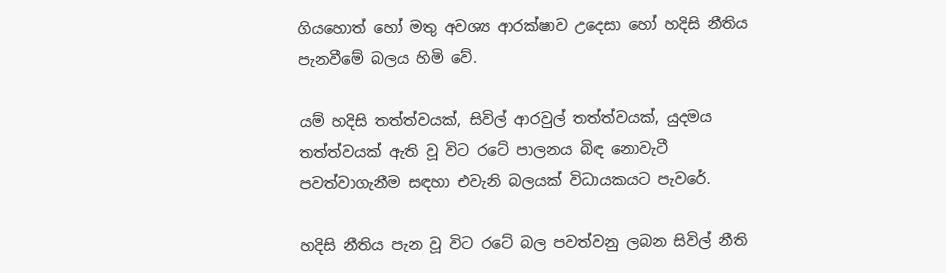ගියහොත් හෝ මතු අවශ්‍ය ආරක්ෂාව උදෙසා හෝ හදිසි නීතිය පැනවීමේ බලය හිමි වේ.

යම් හදිසි තත්ත්වයක්, සිවිල් ආරවුල් තත්ත්වයක්, යුදමය තත්ත්වයක් ඇති වූ විට රටේ පාලනය බිඳ නොවැටී පවත්වාගැනීම සඳහා එවැනි බලයක් විධායකයට පැවරේ.

හදිසි නීතිය පැන වූ විට රටේ බල පවත්වනු ලබන සිවිල් නීති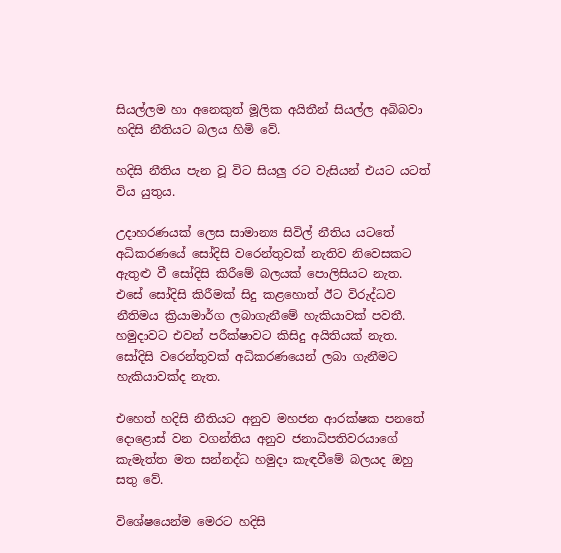සියල්ලම හා අනෙකුත් මූලික අයිතීන් සියල්ල අබිබවා හදිසි නීතියට බලය හිමි වේ.

හදිසි නීතිය පැන වූ විට සියලු රට වැසියන් එයට යටත් විය යුතුය.

උදාහරණයක් ලෙස සාමාන්‍ය සිවිල් නීතිය යටතේ අධිකරණයේ සෝදිසි වරෙන්තුවක් නැතිව නිවෙසකට ඇතුළු වී සෝදිසි කිරීමේ බලයක් පොලිසියට නැත. එසේ සෝදිසි කිරීමක් සිදු කළහොත් ඊට විරුද්ධව නීතිමය ක්‍රියාමාර්ග ලබාගැනීමේ හැකියාවක් පවතී. හමුදාවට එවන් පරීක්ෂාවට කිසිදු අයිතියක් නැත. සෝදිසි වරෙන්තුවක් අධිකරණයෙන් ලබා ගැනීමට හැකියාවක්ද නැත.

එහෙත් හදිසි නීතියට අනුව මහජන ආරක්ෂක පනතේ දොළොස් වන වගන්තිය අනුව ජනාධිපතිවරයාගේ කැමැත්ත මත සන්නද්ධ හමුදා කැඳවීමේ බලයද ඔහු සතු වේ.

විශේෂයෙන්ම මෙරට හදිසි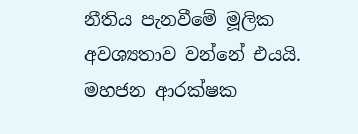නීතිය පැනවීමේ මූලික අවශ්‍යතාව වන්නේ එයයි. මහජන ආරක්ෂක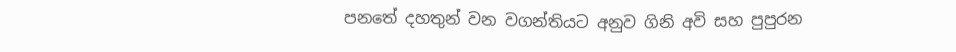පනතේ දහතුන් වන වගන්තියට අනුව ගිනි අවි සහ පුපුරන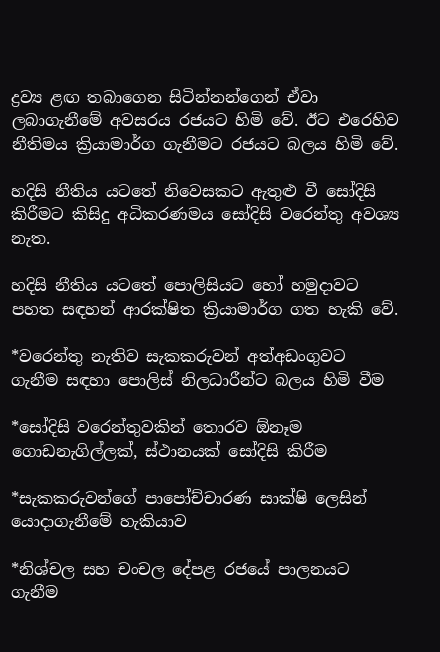ද්‍රව්‍ය ළඟ තබාගෙන සිටින්නන්ගෙන් ඒවා ලබාගැනීමේ අවසරය රජයට හිමි වේ. ඊට එරෙහිව නීතිමය ක්‍රියාමාර්ග ගැනීමට රජයට බලය හිමි වේ.

හදිසි නීතිය යටතේ නිවෙසකට ඇතුළු වී සෝදිසි කිරීමට කිසිදු අධිකරණමය සෝදිසි වරෙන්තු අවශ්‍ය නැත.

හදිසි නීතිය යටතේ පොලිසියට හෝ හමුදාවට පහත සඳහන් ආරක්ෂිත ක්‍රියාමාර්ග ගත හැකි වේ.

*වරෙන්තු නැතිව සැකකරුවන් අත්අඩංගුවට ගැනීම සඳහා පොලිස් නිලධාරීන්ට බලය හිමි වීම

*සෝදිසි වරෙන්තුවකින් තොරව ඕනෑම ගොඩනැගිල්ලක්, ස්ථානයක් සෝදිසි කිරීම

*සැකකරුවන්ගේ පාපෝච්චාරණ සාක්ෂි ලෙසින් යොදාගැනීමේ හැකියාව

*නිශ්චල සහ චංචල දේපළ රජයේ පාලනයට ගැනීම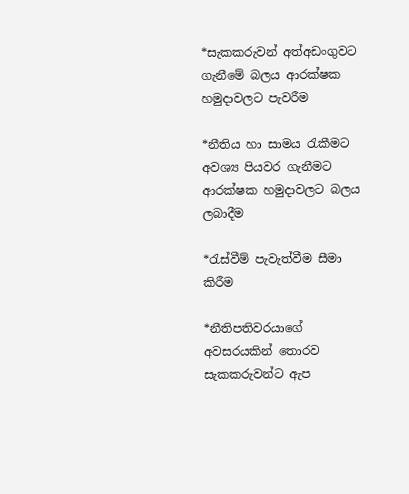*සැකකරුවන් අත්අඩංගුවට ගැනීමේ බලය ආරක්ෂක හමුදාවලට පැවරීම

*නීතිය හා සාමය රැකීමට අවශ්‍ය පියවර ගැනීමට ආරක්ෂක හමුදාවලට බලය ලබාදීම

*රැස්වීම් පැවැත්වීම සීමා කිරීම

*නීතිපතිවරයාගේ අවසරයකින් තොරව සැකකරුවන්ට ඇප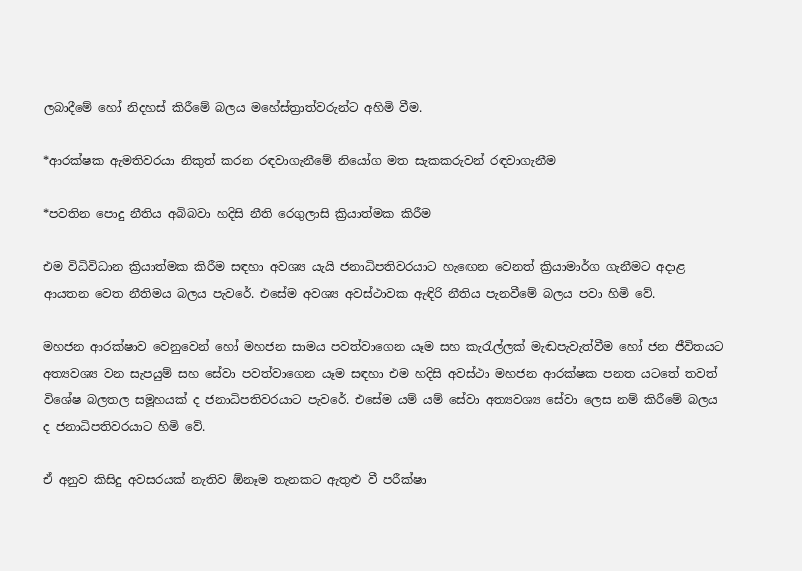ලබාදීමේ හෝ නිදහස් කිරීමේ බලය මහේස්ත්‍රාත්වරුන්ට අහිමි වීම.

*ආරක්ෂක ඇමතිවරයා නිකුත් කරන රඳවාගැනීමේ නියෝග මත සැකකරුවන් රඳවාගැනීම

*පවතින පොදු නීතිය අබිබවා හදිසි නීති රෙගුලාසි ක්‍රියාත්මක කිරීම

එම විධිවිධාන ක්‍රියාත්මක කිරීම සඳහා අවශ්‍ය යැයි ජනාධිපතිවරයාට හැඟෙන වෙනත් ක්‍රියාමාර්ග ගැනීමට අදාළ ආයතන වෙත නීතිමය බලය පැවරේ. එසේම අවශ්‍ය අවස්ථාවක ඇඳිරි නීතිය පැනවීමේ බලය පවා හිමි වේ.

මහජන ආරක්ෂාව වෙනුවෙන් හෝ මහජන සාමය පවත්වාගෙන යෑම සහ කැරැල්ලක් මැඬපැවැත්වීම හෝ ජන ජීවිතයට අත්‍යවශ්‍ය වන සැපයුම් සහ සේවා පවත්වාගෙන යෑම සඳහා එම හදිසි අවස්ථා මහජන ආරක්ෂක පනත යටතේ තවත් විශේෂ බලතල සමූහයක් ද ජනාධිපතිවරයාට පැවරේ. එසේම යම් යම් සේවා අත්‍යවශ්‍ය සේවා ලෙස නම් කිරීමේ බලය ද ජනාධිපතිවරයාට හිමි වේ.

ඒ අනුව කිසිදු අවසරයක් නැතිව ඕනෑම තැනකට ඇතුළු වී පරීක්ෂා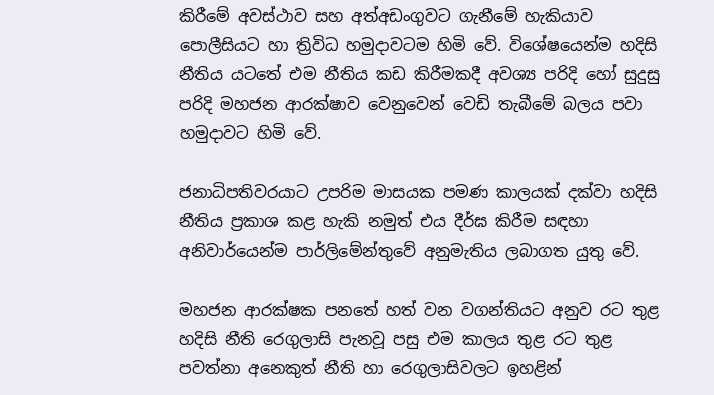කිරීමේ අවස්ථාව සහ අත්අඩංගුවට ගැනීමේ හැකියාව පොලීසියට හා ත්‍රිවිධ හමුදාවටම හිමි වේ. විශේෂයෙන්ම හදිසි නීතිය යටතේ එම නීතිය කඩ කිරීමකදී අවශ්‍ය පරිදි හෝ සුදුසු පරිදි මහජන ආරක්ෂාව වෙනුවෙන් වෙඩි තැබීමේ බලය පවා හමුදාවට හිමි වේ.

ජනාධිපතිවරයාට උපරිම මාසයක පමණ කාලයක් දක්වා හදිසි නීතිය ප්‍රකාශ කළ හැකි නමුත් එය දීර්ඝ කිරීම සඳහා අනිවාර්යෙන්ම පාර්ලිමේන්තුවේ අනුමැතිය ලබාගත යුතු වේ.

මහජන ආරක්ෂක පනතේ හත් වන වගන්තියට අනුව රට තුළ හදිසි නීති රෙගුලාසි පැනවූ පසු එම කාලය තුළ රට තුළ පවත්නා අනෙකුත් නීති හා රෙගුලාසිවලට ඉහළින්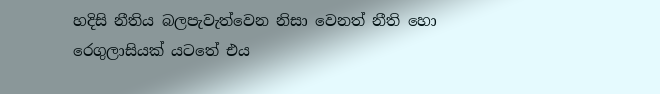හදිසි නීතිය බලපැවැත්වෙන නිසා වෙනත් නීති හො රෙගුලාසියක් යටතේ එය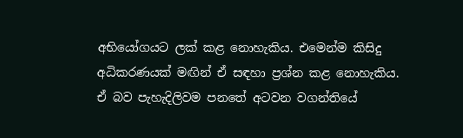අභියෝගයට ලක් කළ නොහැකිය‍. එමෙන්ම කිසිදු අධිකරණයක් මඟින් ඒ සඳහා ප්‍රශ්න කළ නොහැකිය. ඒ බව පැහැදිලිවම පනතේ අටවන වගන්තියේ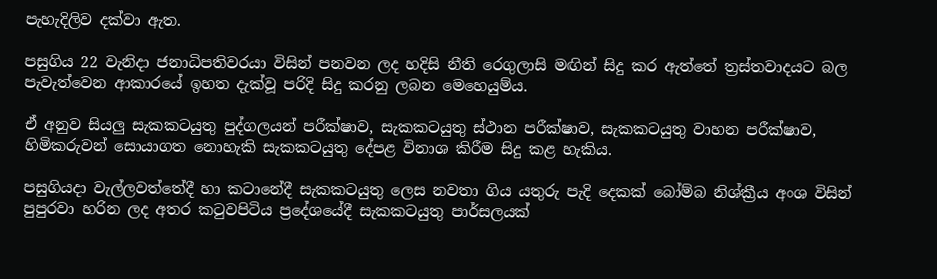පැහැදිලිව දක්වා ඇත.

පසුගිය 22 වැනිදා ජනාධිපතිවරයා විසින් පනවන ලද හදිසි නීති රෙගුලාසි මඟින් සිදු කර ඇත්තේ ත්‍රස්තවාදයට බල පැවැත්වෙන ආකාරයේ ඉහත දැක්වූ පරිදි සිදු කරනු ලබන මෙහෙයුම්ය.

ඒ අනුව සියලු සැකකටයුතු පුද්ගලයන් පරීක්ෂාව, සැකකටයුතු ස්ථාන පරීක්ෂාව, සැකකටයුතු වාහන පරීක්ෂාව, හිමිකරුවන් සොයාගත නොහැකි සැකකටයුතු දේපළ විනාශ කිරීම සිදු කළ හැකිය.

පසුගියදා වැල්ලවත්තේදී හා කටානේදී සැකකටයුතු ලෙස නවතා ගිය යතුරු පැදි දෙකක් බෝම්බ නිශ්ක්‍රීය අංශ විසින් පුපුරවා හරින ලද අතර කටුවපිටිය ප්‍රදේශයේදී සැකකටයුතු පාර්සලයක්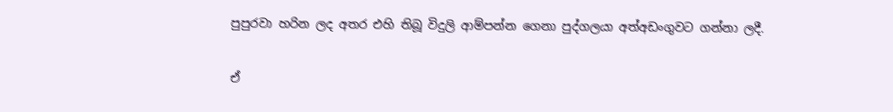පුපුරවා හරින ලද අතර එහි තිබූ විදුලි ආම්පන්න ගෙනා පුද්ගලයා අත්අඩංගුවට ගන්නා ලදී.

ඒ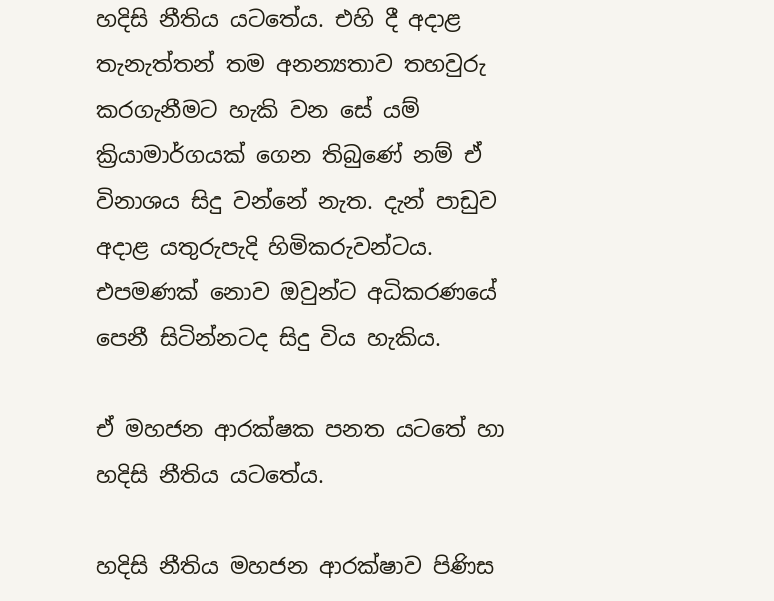හදිසි නීතිය යටතේය. එහි දී අදාළ තැනැත්තන් තම අනන්‍යතාව තහවුරු කරගැනීමට හැකි වන සේ යම් ක්‍රියාමාර්ගයක් ගෙන තිබුණේ නම් ඒ විනාශය සිදු වන්නේ නැත. දැන් පාඩුව අදාළ යතුරුපැදි හිමිකරුවන්ටය. එපමණක් නොව ඔවුන්ට අධිකරණයේ පෙනී සිටින්නටද සිදු විය හැකිය.

ඒ මහජන ආරක්ෂක පනත යටතේ හා හදිසි නීතිය යටතේය.

හදිසි නීතිය මහජන ආරක්ෂාව පිණිස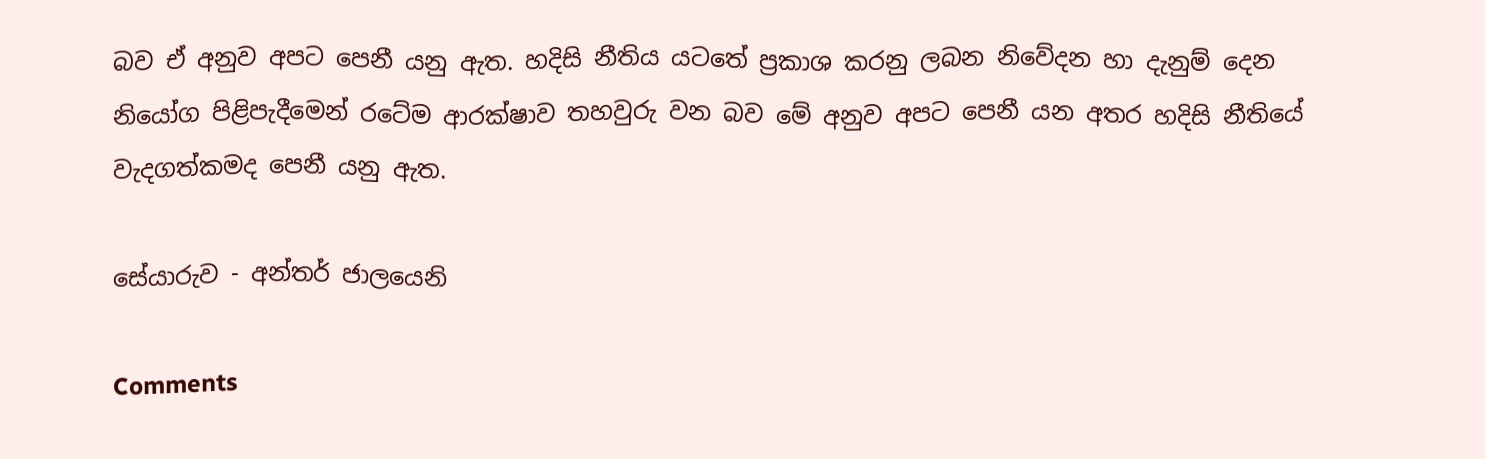බව ඒ අනුව අපට පෙනී යනු ඇත. හදිසි නීතිය යටතේ ප්‍රකාශ කරනු ලබන නිවේදන හා දැනුම් දෙන නියෝග පිළිපැදීමෙන් රටේම ආරක්ෂාව තහවුරු වන බව මේ අනුව අපට පෙනී යන අතර හදිසි නීතියේ වැදගත්කමද පෙනී යනු ඇත.

සේයාරුව - අන්තර් ජාලයෙනි

Comments